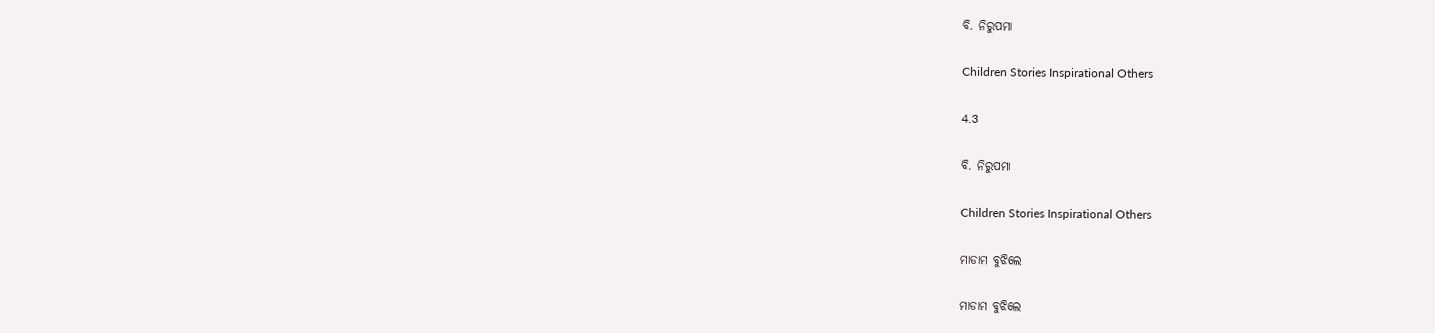ବି. ନିରୁପମା

Children Stories Inspirational Others

4.3

ବି. ନିରୁପମା

Children Stories Inspirational Others

ମାଡାମ ବୁଝିଲେ

ମାଡାମ ବୁଝିଲେ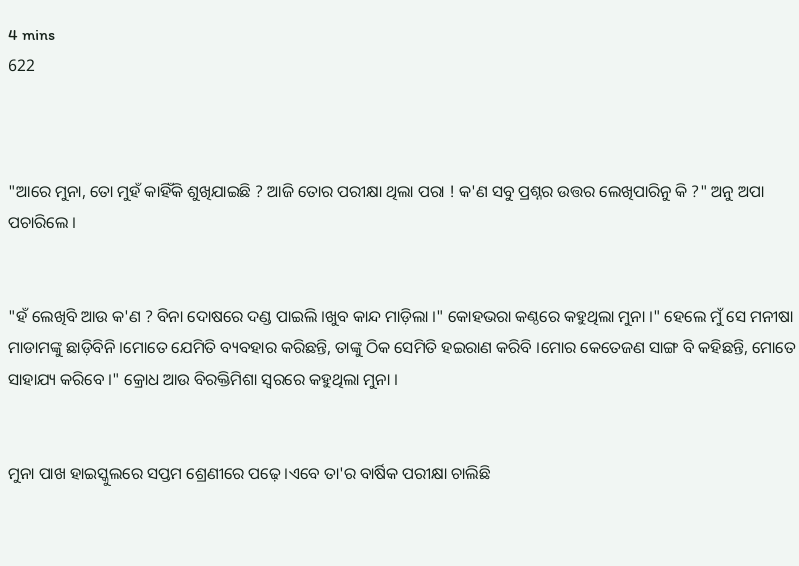4 mins
622



"ଆରେ ମୁନା, ତୋ ମୁହଁ କାହିଁକି ଶୁଖିଯାଇଛି ? ଆଜି ତୋର ପରୀକ୍ଷା ଥିଲା ପରା ! କ'ଣ ସବୁ ପ୍ରଶ୍ନର ଉତ୍ତର ଲେଖିପାରିନୁ କି ?" ଅନୁ ଅପା ପଚାରିଲେ ।


"ହଁ ଲେଖିବି ଆଉ କ'ଣ ? ବିନା ଦୋଷରେ ଦଣ୍ଡ ପାଇଲି ।ଖୁବ କାନ୍ଦ ମାଡ଼ିଲା ।" କୋହଭରା କଣ୍ଠରେ କହୁଥିଲା ମୁନା ।" ହେଲେ ମୁଁ ସେ ମନୀଷା ମାଡାମଙ୍କୁ ଛାଡ଼ିବିନି ।ମୋତେ ଯେମିତି ବ୍ୟବହାର କରିଛନ୍ତି, ତାଙ୍କୁ ଠିକ ସେମିତି ହଇରାଣ କରିବି ।ମୋର କେତେଜଣ ସାଙ୍ଗ ବି କହିଛନ୍ତି, ମୋତେ ସାହାଯ୍ୟ କରିବେ ।" କ୍ରୋଧ ଆଉ ବିରକ୍ତିମିଶା ସ୍ୱରରେ କହୁଥିଲା ମୁନା ।


ମୁନା ପାଖ ହାଇସ୍କୁଲରେ ସପ୍ତମ ଶ୍ରେଣୀରେ ପଢ଼େ ।ଏବେ ତା'ର ବାର୍ଷିକ ପରୀକ୍ଷା ଚାଲିଛି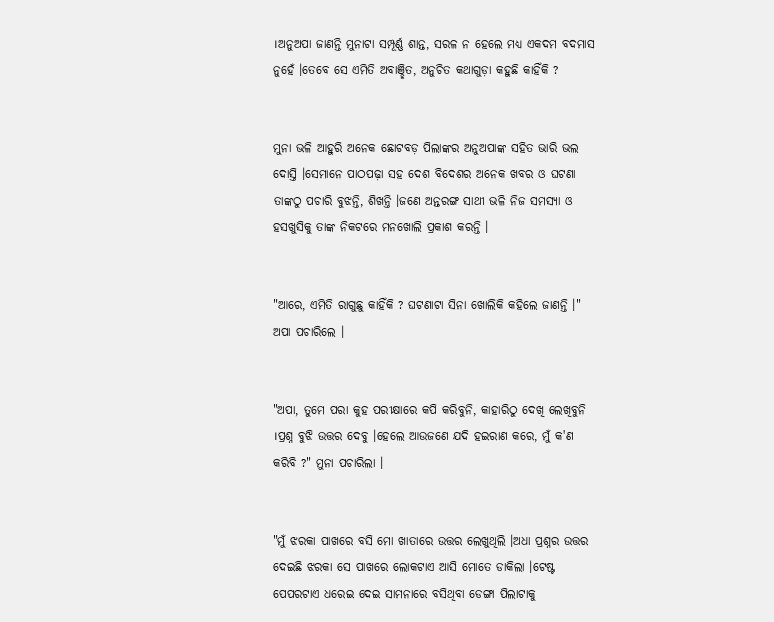।ଅନୁଅପା ଜାଣନ୍ତି ମୁନାଟା ସମ୍ପୂର୍ଣ୍ଣ ଶାନ୍ତ, ସରଳ ନ ହେଲେ ମଧ୍ୟ ଏକଦମ ବଦମାସ ନୁହେଁ ।ତେବେ ସେ ଏମିତି ଅବାଞ୍ଛିତ, ଅନୁଚିତ କଥାଗୁଡ଼ା କହୁଛି କାହିଁକି ?


ମୁନା ଭଳି ଆହୁରି ଅନେକ ଛୋଟବଡ଼ ପିଲାଙ୍କର ଅନୁଅପାଙ୍କ ସହିତ ଭାରି ଭଲ ଦୋସ୍ତି ।ସେମାନେ ପାଠପଢ଼ା ସହ ଦେଶ ବିଦେଶର ଅନେକ ଖବର ଓ ଘଟଣା ତାଙ୍କଠୁ ପଚାରି ବୁଝନ୍ତି, ଶିଖନ୍ତି ।ଜଣେ ଅନ୍ତରଙ୍ଗ ସାଥୀ ଭଳି ନିଜ ସମସ୍ୟା ଓ ହସଖୁସିକୁ ତାଙ୍କ ନିକଟରେ ମନଖୋଲି ପ୍ରକାଶ କରନ୍ତି ।


"ଆରେ, ଏମିତି ରାଗୁଛୁ କାହିଁକି ? ଘଟଣାଟା ସିନା ଖୋଲିକି କହିଲେ ଜାଣନ୍ତି ।" ଅପା ପଚାରିଲେ ।


"ଅପା, ତୁମେ ପରା କୁହ ପରୀକ୍ଷାରେ କପି କରିବୁନି, କାହାରିଠୁ ଦେଖି ଲେଖିବୁନି ।ପ୍ରଶ୍ନ ବୁଝି ଉତ୍ତର ଦେବୁ ।ହେଲେ ଆଉଜଣେ ଯଦି ହଇରାଣ କରେ, ମୁଁ କ'ଣ କରିବି ?" ମୁନା ପଚାରିଲା ।


"ମୁଁ ଝରକା ପାଖରେ ବସି ମୋ ଖାତାରେ ଉତ୍ତର ଲେଖୁଥିଲି ।ଅଧା ପ୍ରଶ୍ନର ଉତ୍ତର ଦେଇଛି ଝରକା ସେ ପାଖରେ ଲୋକଟାଏ ଆସି ମୋତେ ଡାକିଲା ।ଟେଷ୍ଟ ପେପରଟାଏ ଧରେଇ ଦେଇ ସାମନାରେ ବସିଥିବା ଡେଙ୍ଗା ପିଲାଟାକୁ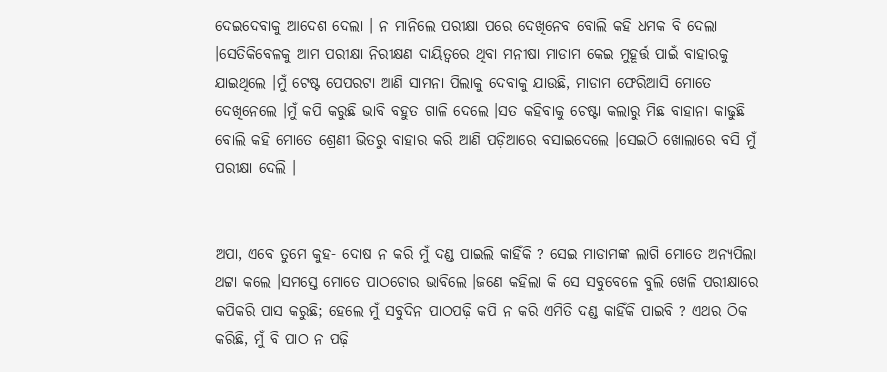ଦେଇଦେବାକୁ ଆଦେଶ ଦେଲା । ନ ମାନିଲେ ପରୀକ୍ଷା ପରେ ଦେଖିନେବ ବୋଲି କହି ଧମକ ବି ଦେଲା ।ସେତିକିବେଳକୁ ଆମ ପରୀକ୍ଷା ନିରୀକ୍ଷଣ ଦାୟିତ୍ୱରେ ଥିବା ମନୀଷା ମାଡାମ କେଇ ମୁହୂର୍ତ୍ତ ପାଇଁ ବାହାରକୁ ଯାଇଥିଲେ ।ମୁଁ ଟେଷ୍ଟ ପେପରଟା ଆଣି ସାମନା ପିଲାକୁ ଦେବାକୁ ଯାଉଛି, ମାଡାମ ଫେରିଆସି ମୋତେ ଦେଖିନେଲେ ।ମୁଁ କପି କରୁଛି ଭାବି ବହୁତ ଗାଳି ଦେଲେ ।ସତ କହିବାକୁ ଚେଷ୍ଟା କଲାରୁ ମିଛ ବାହାନା କାଢୁଛି ବୋଲି କହି ମୋତେ ଶ୍ରେଣୀ ଭିତରୁ ବାହାର କରି ଆଣି ପଡ଼ିଆରେ ବସାଇଦେଲେ ।ସେଇଠି ଖୋଲାରେ ବସି ମୁଁ ପରୀକ୍ଷା ଦେଲି ।


ଅପା, ଏବେ ତୁମେ କୁହ- ଦୋଷ ନ କରି ମୁଁ ଦଣ୍ଡ ପାଇଲି କାହିଁକି ? ସେଇ ମାଡାମଙ୍କ ଲାଗି ମୋତେ ଅନ୍ୟପିଲା ଥଟ୍ଟା କଲେ ।ସମସ୍ତେ ମୋତେ ପାଠଚୋର ଭାବିଲେ ।ଜଣେ କହିଲା କି ସେ ସବୁବେଳେ ବୁଲି ଖେଳି ପରୀକ୍ଷାରେ କପିକରି ପାସ କରୁଛି; ହେଲେ ମୁଁ ସବୁଦିନ ପାଠପଢ଼ି କପି ନ କରି ଏମିତି ଦଣ୍ଡ କାହିଁକି ପାଇବି ? ଏଥର ଠିକ କରିଛି, ମୁଁ ବି ପାଠ ନ ପଢ଼ି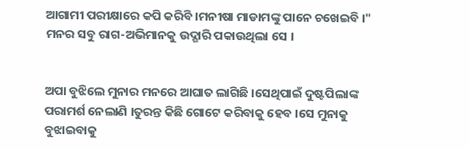ଆଗାମୀ ପରୀକ୍ଷାରେ କପି କରିବି ।ମନୀଷା ମାଡାମଙ୍କୁ ପାନେ ଚଖେଇବି ।" ମନର ସବୁ ରାଗ-ଅଭିମାନକୁ ଉଦ୍ଗାରି ପକାଉଥିଲା ସେ ।


ଅପା ବୁଝିଲେ ମୁନାର ମନରେ ଆଘାତ ଲାଗିଛି ।ସେଥିପାଇଁ ଦୁଷ୍ଟପିଲାଙ୍କ ପରାମର୍ଶ ନେଲାଣି ।ତୁରନ୍ତ କିଛି ଗୋଟେ କରିବାକୁ ହେବ ।ସେ ମୁନାକୁ ବୁଝାଇବାକୁ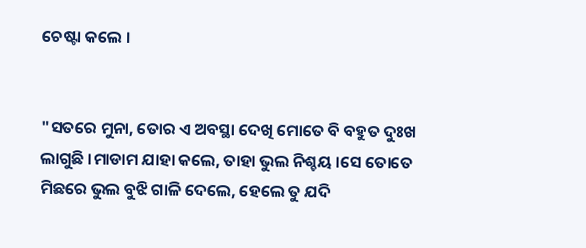ଚେଷ୍ଟା କଲେ ।


"ସତରେ ମୁନା, ତୋର ଏ ଅବସ୍ଥା ଦେଖି ମୋତେ ବି ବହୁତ ଦୁଃଖ ଲାଗୁଛି ।ମାଡାମ ଯାହା କଲେ, ତାହା ଭୁଲ ନିଶ୍ଚୟ ।ସେ ତୋତେ ମିଛରେ ଭୁଲ ବୁଝି ଗାଳି ଦେଲେ, ହେଲେ ତୁ ଯଦି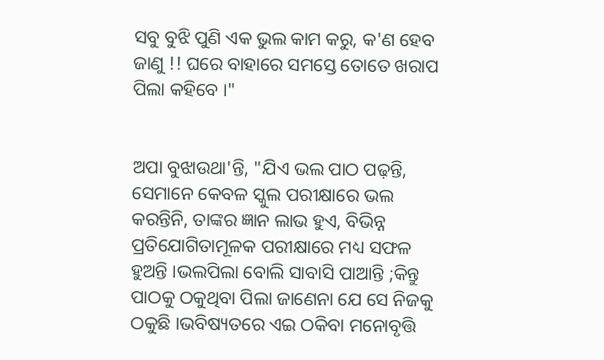ସବୁ ବୁଝି ପୁଣି ଏକ ଭୁଲ କାମ କରୁ, କ'ଣ ହେବ ଜାଣୁ !! ଘରେ ବାହାରେ ସମସ୍ତେ ତୋତେ ଖରାପ ପିଲା କହିବେ ।"


ଅପା ବୁଝାଉଥା'ନ୍ତି, "ଯିଏ ଭଲ ପାଠ ପଢ଼ନ୍ତି, ସେମାନେ କେବଳ ସ୍କୁଲ ପରୀକ୍ଷାରେ ଭଲ କରନ୍ତିନି, ତାଙ୍କର ଜ୍ଞାନ ଲାଭ ହୁଏ, ବିଭିନ୍ନ ପ୍ରତିଯୋଗିତାମୂଳକ ପରୀକ୍ଷାରେ ମଧ୍ୟ ସଫଳ ହୁଅନ୍ତି ।ଭଲପିଲା ବୋଲି ସାବାସି ପାଆନ୍ତି ;କିନ୍ତୁ ପାଠକୁ ଠକୁଥିବା ପିଲା ଜାଣେନା ଯେ ସେ ନିଜକୁ ଠକୁଛି ।ଭବିଷ୍ୟତରେ ଏଇ ଠକିବା ମନୋବୃତ୍ତି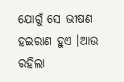ଯୋଗୁଁ ସେ ଭୀଷଣ ହଇରାଣ ହୁଏ ।ଆଉ ରହିଲା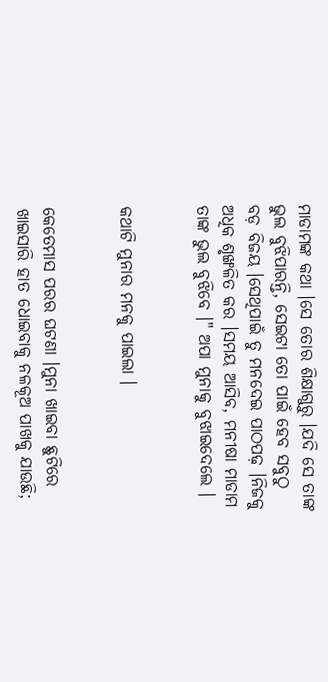ମାଡାମଙ୍କ କଥା ।ସେ ତୋର ଶିକ୍ଷାଗୁରୁ ।ଯଦି ସେ ତାଙ୍କ ଭୁଲ ବୁଝିପାରନ୍ତି, ସେଇଟା ତୋ ପାଇଁ ହେବ ସବୁଠୁ ବଡ଼ ବିଜୟ ।ସେଥିପାଇଁ ତୁ ମନଦେଇ ପାଠପଢ଼ ।ନିଜକୁ ଅଧିକ ଶୃଙ୍ଖଳିତ କର ।ସମୟ ଆସିବ, ମନୀଷା ମାଡାମ ତାଙ୍କ ଭୁଲ ବୁଝିବେ ।" ଅପା ମୁନାକୁ ବୁଝାଇଦେଲେ ।


କଥାଟି ମୁନାର ମନକୁ ପାଇଲା ।


କେତେମାସ ପରର ଘଟଣା ।ମୁନା ଖାଇବା ଛୁଟିରେ ଖାଇସାରି ହାତ ଧୋଇବାକୁ ନଳକୂଅ ପାଖକୁ ଯାଉଛି;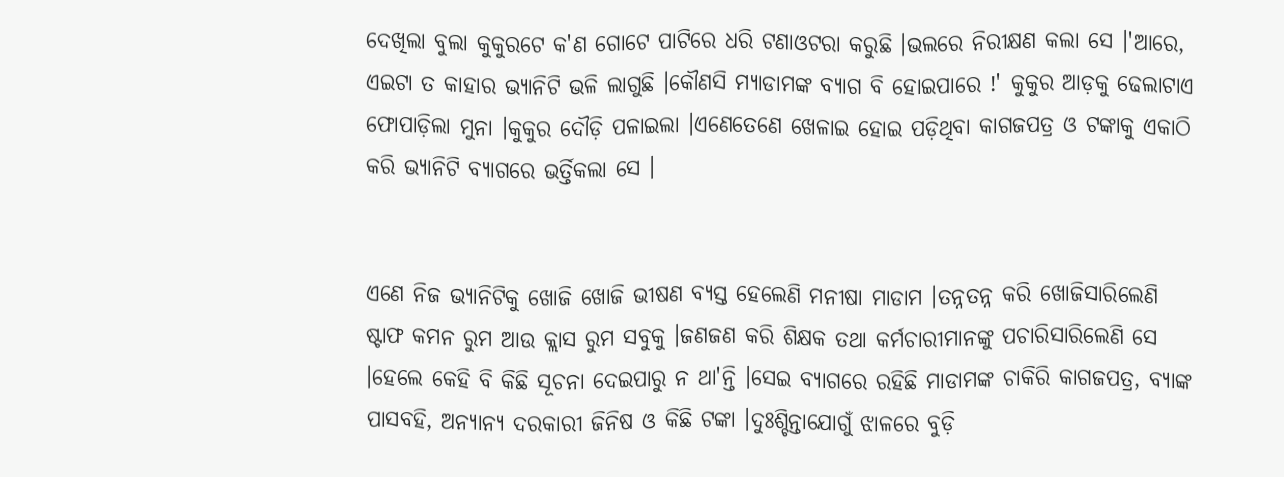ଦେଖିଲା ବୁଲା କୁକୁରଟେ କ'ଣ ଗୋଟେ ପାଟିରେ ଧରି ଟଣାଓଟରା କରୁଛି ।ଭଲରେ ନିରୀକ୍ଷଣ କଲା ସେ ।'ଆରେ, ଏଇଟା ତ କାହାର ଭ୍ୟାନିଟି ଭଳି ଲାଗୁଛି ।କୌଣସି ମ୍ୟାଡାମଙ୍କ ବ୍ୟାଗ ବି ହୋଇପାରେ !' କୁକୁର ଆଡ଼କୁ ଢେଲାଟାଏ ଫୋପାଡ଼ିଲା ମୁନା ।କୁକୁର ଦୌଡ଼ି ପଳାଇଲା ।ଏଣେତେଣେ ଖେଳାଇ ହୋଇ ପଡ଼ିଥିବା କାଗଜପତ୍ର ଓ ଟଙ୍କାକୁ ଏକାଠି କରି ଭ୍ୟାନିଟି ବ୍ୟାଗରେ ଭର୍ତ୍ତିକଲା ସେ ।


ଏଣେ ନିଜ ଭ୍ୟାନିଟିକୁ ଖୋଜି ଖୋଜି ଭୀଷଣ ବ୍ୟସ୍ତ ହେଲେଣି ମନୀଷା ମାଡାମ ।ତନ୍ନତନ୍ନ କରି ଖୋଜିସାରିଲେଣି ଷ୍ଟାଫ କମନ ରୁମ ଆଉ କ୍ଲାସ ରୁମ ସବୁକୁ ।ଜଣଜଣ କରି ଶିକ୍ଷକ ତଥା କର୍ମଚାରୀମାନଙ୍କୁ ପଚାରିସାରିଲେଣି ସେ ।ହେଲେ କେହି ବି କିଛି ସୂଚନା ଦେଇପାରୁ ନ ଥା'ନ୍ତି ।ସେଇ ବ୍ୟାଗରେ ରହିଛି ମାଡାମଙ୍କ ଚାକିରି କାଗଜପତ୍ର, ବ୍ୟାଙ୍କ ପାସବହି, ଅନ୍ୟାନ୍ୟ ଦରକାରୀ ଜିନିଷ ଓ କିଛି ଟଙ୍କା ।ଦୁଃଶ୍ଚିନ୍ତାଯୋଗୁଁ ଝାଳରେ ବୁଡ଼ି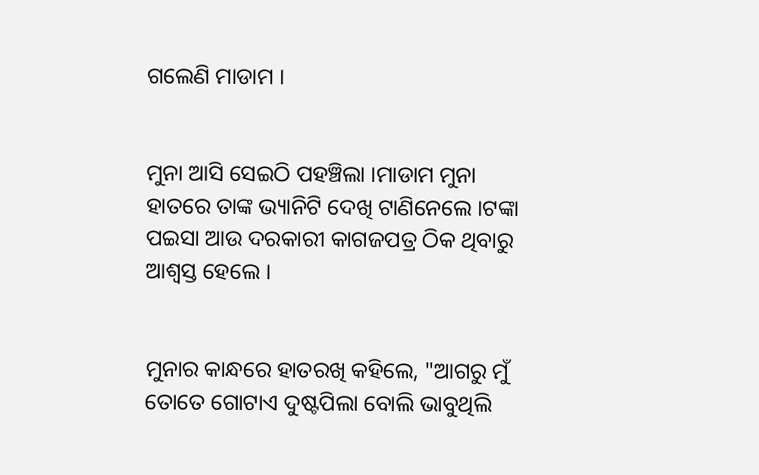ଗଲେଣି ମାଡାମ ।


ମୁନା ଆସି ସେଇଠି ପହଞ୍ଚିଲା ।ମାଡାମ ମୁନା ହାତରେ ତାଙ୍କ ଭ୍ୟାନିଟି ଦେଖି ଟାଣିନେଲେ ।ଟଙ୍କା ପଇସା ଆଉ ଦରକାରୀ କାଗଜପତ୍ର ଠିକ ଥିବାରୁ ଆଶ୍ୱସ୍ତ ହେଲେ ।


ମୁନାର କାନ୍ଧରେ ହାତରଖି କହିଲେ, "ଆଗରୁ ମୁଁ ତୋତେ ଗୋଟାଏ ଦୁଷ୍ଟପିଲା ବୋଲି ଭାବୁଥିଲି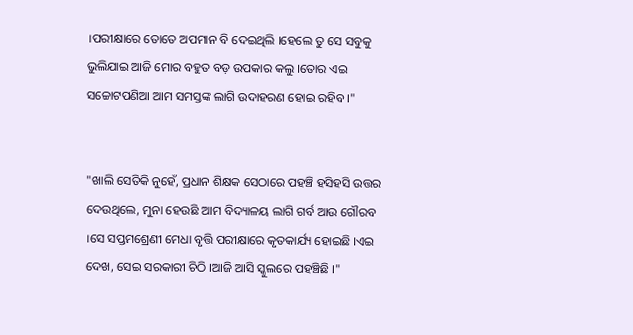।ପରୀକ୍ଷାରେ ତୋତେ ଅପମାନ ବି ଦେଇଥିଲି ।ହେଲେ ତୁ ସେ ସବୁକୁ ଭୁଲିଯାଇ ଆଜି ମୋର ବହୁତ ବଡ଼ ଉପକାର କଲୁ ।ତୋର ଏଇ ସଚ୍ଚୋଟପଣିଆ ଆମ ସମସ୍ତଙ୍କ ଲାଗି ଉଦାହରଣ ହୋଇ ରହିବ ।"


"ଖାଲି ସେତିକି ନୁହେଁ, ପ୍ରଧାନ ଶିକ୍ଷକ ସେଠାରେ ପହଞ୍ଚି ହସିହସି ଉତ୍ତର ଦେଉଥିଲେ, ମୁନା ହେଉଛି ଆମ ବିଦ୍ୟାଳୟ ଲାଗି ଗର୍ବ ଆଉ ଗୌରବ ।ସେ ସପ୍ତମଶ୍ରେଣୀ ମେଧା ବୃତ୍ତି ପରୀକ୍ଷାରେ କୃତକାର୍ଯ୍ୟ ହୋଇଛି ।ଏଇ ଦେଖ, ସେଇ ସରକାରୀ ଚିଠି ।ଆଜି ଆସି ସ୍କୁଲରେ ପହଞ୍ଚିଛି ।"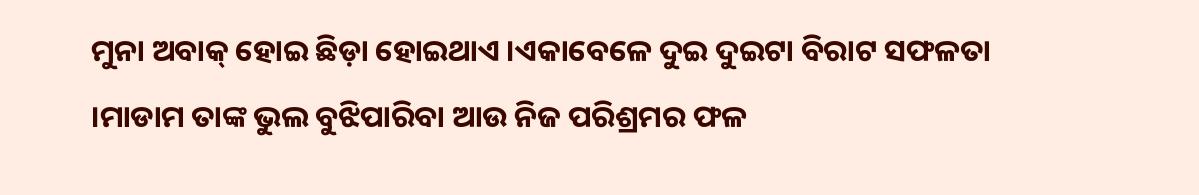ମୁନା ଅବାକ୍ ହୋଇ ଛିଡ଼ା ହୋଇଥାଏ ।ଏକାବେଳେ ଦୁଇ ଦୁଇଟା ବିରାଟ ସଫଳତା ।ମାଡାମ ତାଙ୍କ ଭୁଲ ବୁଝିପାରିବା ଆଉ ନିଜ ପରିଶ୍ରମର ଫଳ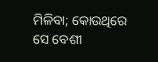ମିଳିବା; କୋଉଥିରେ ସେ ବେଶୀ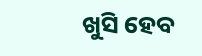ଖୁସି ହେବ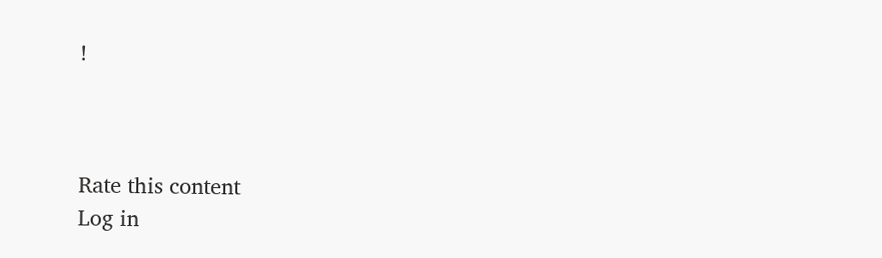!



Rate this content
Log in